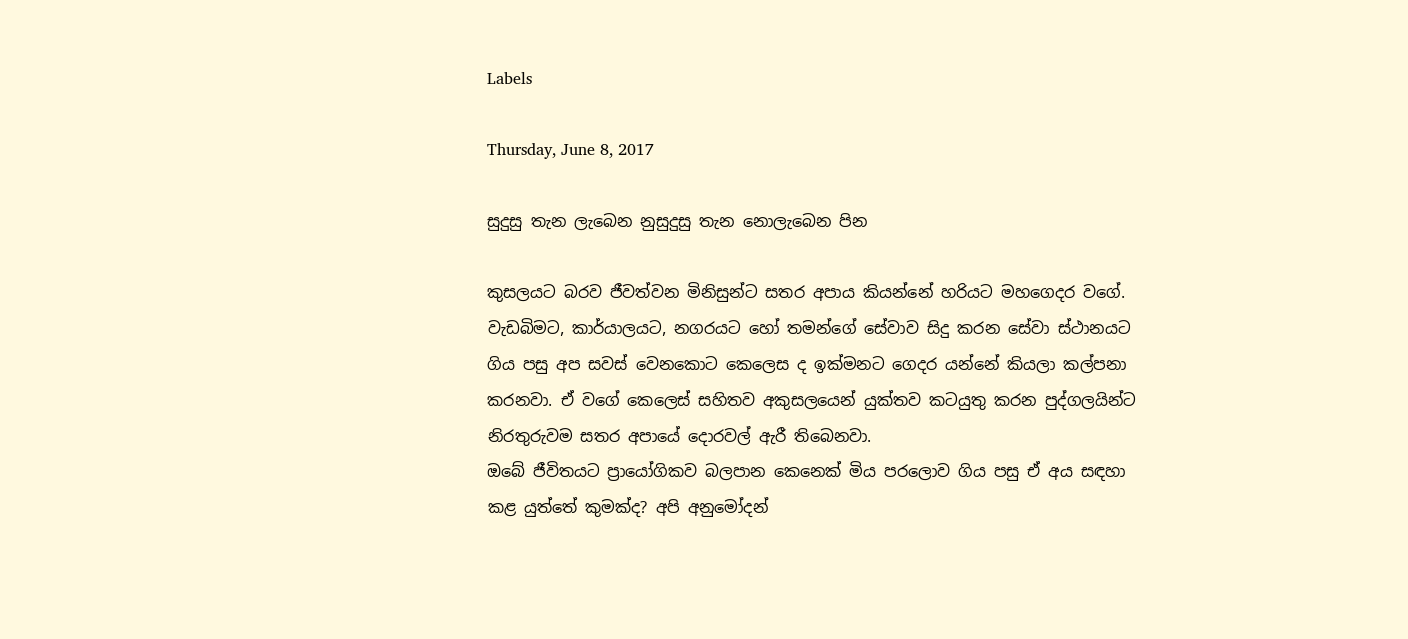Labels

Thursday, June 8, 2017

සුදුසු තැන ලැබෙන නුසුදුසු තැන නොලැබෙන පින

කුසලයට බරව ජීවත්වන මිනිසුන්ට සතර අපාය කියන්නේ හරියට මහගෙදර වගේ. වැඩබිමට, කාර්යාලයට, නගරයට හෝ තමන්ගේ සේවාව සිදු කරන සේවා ස්ථානයට ගිය පසු අප සවස් වෙනකොට කෙලෙස ද ඉක්මනට ගෙදර යන්නේ කියලා කල්පනා කරනවා. ඒ වගේ කෙලෙස් සහිතව අකුසලයෙන් යුක්තව කටයුතු කරන පුද්ගලයින්ට නිරතුරුවම සතර අපායේ දොරවල් ඇරී තිබෙනවා.
ඔබේ ජීවිතයට ප්‍රායෝගිකව බලපාන කෙනෙක් මිය පරලොව ගිය පසු ඒ අය සඳහා කළ යුත්තේ කුමක්ද? අපි අනුමෝදන්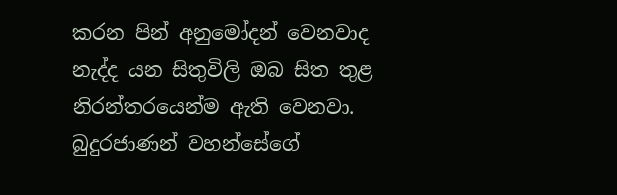කරන පින් අනුමෝදන් වෙනවාද නැද්ද යන සිතුවිලි ඔබ සිත තුළ නිරන්තරයෙන්ම ඇති වෙනවා. බුදුරජාණන් වහන්සේගේ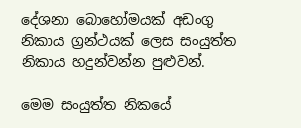දේශනා බොහෝමයක් අඩංගු නිකාය ග්‍රන්ථයක් ලෙස සංයුත්ත නිකාය හදුන්වන්න පුළුවන්.

මෙම සංයුත්ත නිකයේ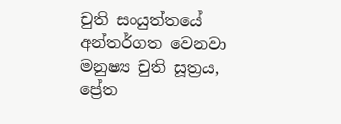චුති සංයුත්තයේ අන්තර්ගත වෙනවා මනුෂ්‍ය චුති සූත්‍රය, ප්‍රේත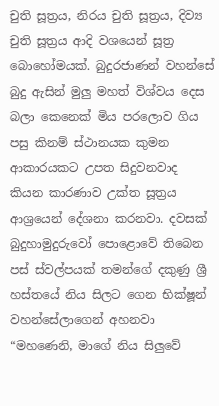චුති සූත්‍රය, නිරය චුති සූත්‍රය, දිව්‍ය චුති සූත්‍රය ආදි වශයෙන් සූත්‍ර බොහෝමයක්. බුදුරජාණන් වහන්සේ බුදු ඇසින් මුලු මහත් විශ්වය දෙස බලා කෙනෙක් මිය පරලොව ගිය පසු කිනම් ස්ථානයක කුමන ආකාරයකට උපත සිදුවනවාද කියන කාරණාව උක්ත සූත්‍රය ආශ්‍රයෙන් දේශනා කරනවා. දවසක් බුදුහාමුදුරුවෝ පොළොවේ තිබෙන පස් ස්වල්පයක් තමන්ගේ දකුණු ශ්‍රී හස්තයේ නිය සිලට ගෙන භික්ෂූන් වහන්සේලාගෙන් අහනවා “මහණෙනි, මාගේ නිය සිලුවේ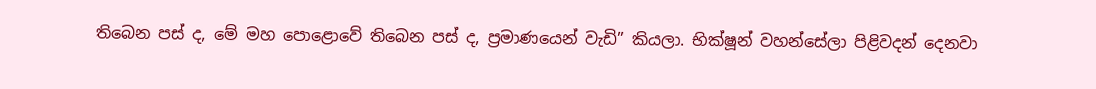තිබෙන පස් ද, මේ මහ පොළොවේ තිබෙන පස් ද, ප්‍රමාණයෙන් වැඩි” කියලා. භික්ෂූන් වහන්සේලා පිළිවදන් දෙනවා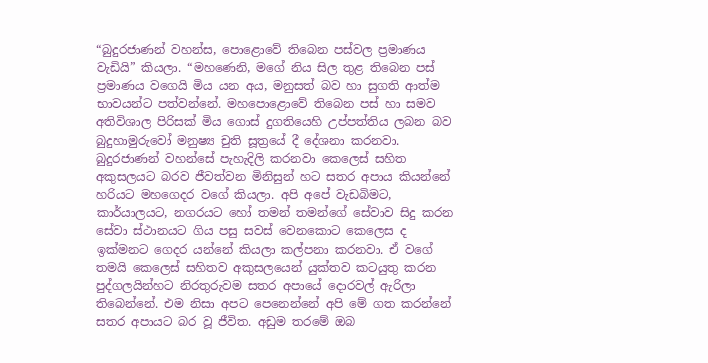“බුදුරජාණන් වහන්ස, පොළොවේ තිබෙන පස්වල ප්‍රමාණය වැඩියි” කියලා. “මහණෙනි, මගේ නිය සිල තුළ තිබෙන පස් ප්‍රමාණය වගෙයි මිය යන අය, මනුසත් බව හා සුගති ආත්ම භාවයන්ට පත්වන්නේ. මහපොළොවේ තිබෙන පස් හා සමව අතිවිශාල පිරිසක් මිය ගොස් දුගතියෙහි උප්පත්තිය ලබන බව බුදුහාමුරුවෝ මනුෂ්‍ය චුති සූත්‍රයේ දී දේශනා කරනවා. බුදුරජාණන් වහන්සේ පැහැදිලි කරනවා කෙලෙස් සහිත අකුසලයට බරව ජීවත්වන මිනිසුන් හට සතර අපාය කියන්නේ හරියට මහගෙදර වගේ කියලා. අපි අපේ වැඩබිමට, කාර්යාලයට, නගරයට හෝ තමන් තමන්ගේ සේවාව සිදු කරන සේවා ස්ථානයට ගිය පසු සවස් වෙනකොට කෙලෙස ද ඉක්මනට ගෙදර යන්නේ කියලා කල්පනා කරනවා. ඒ වගේ තමයි කෙලෙස් සහිතව අකුසලයෙන් යුක්තව කටයුතු කරන පුද්ගලයින්හට නිරතුරුවම සතර අපායේ දොරවල් ඇරිලා තිබෙන්නේ. එම නිසා අපට පෙනෙන්නේ අපි මේ ගත කරන්නේ සතර අපායට බර වූ ජීවිත. අඩුම තරමේ ඔබ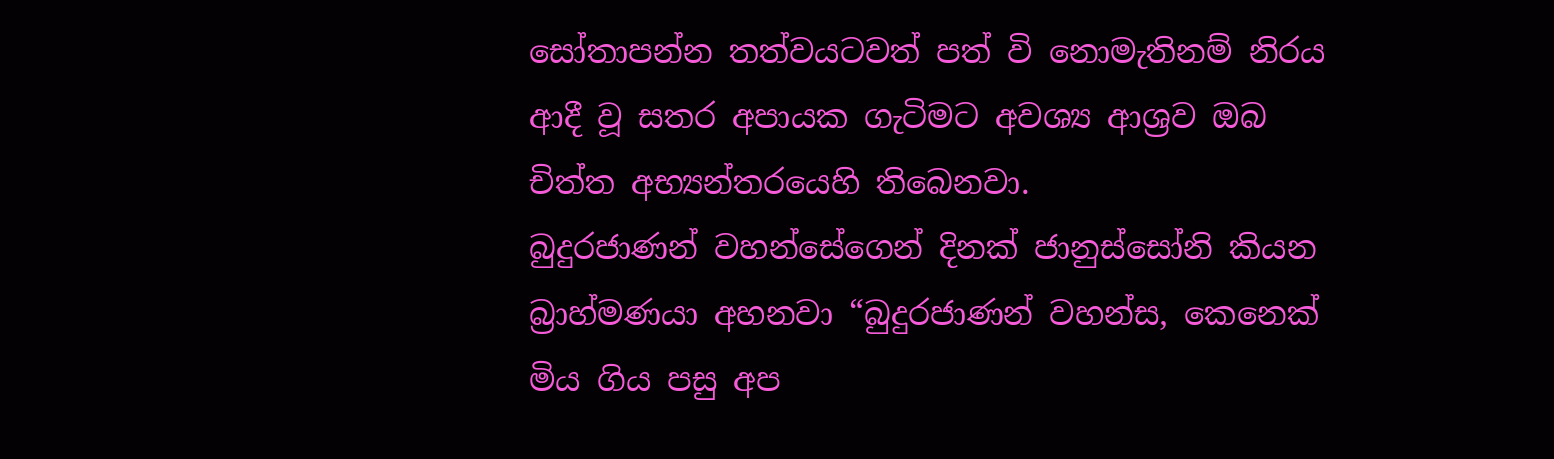සෝතාපන්න තත්වයටවත් පත් වි නොමැතිනම් නිරය ආදී වූ සතර අපායක ගැටිමට අවශ්‍ය ආශ්‍රව ඔබ චිත්ත අභ්‍යන්තරයෙහි තිබෙනවා.
බුදුරජාණන් වහන්සේගෙන් දිනක් ජානුස්සෝනි කියන බ්‍රාහ්මණයා අහනවා “බුදුරජාණන් වහන්ස, කෙනෙක් මිය ගිය පසු අප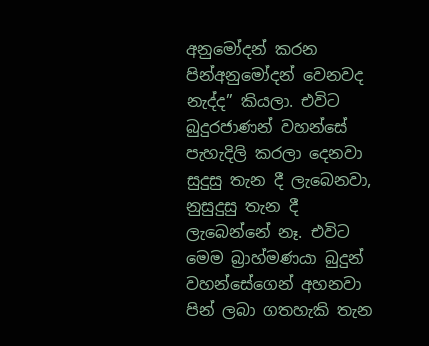අනුමෝදන් කරන පින්අනුමෝදන් වෙනවද නැද්ද” කියලා. එවිට බුදුරජාණන් වහන්සේ පැහැදිලි කරලා දෙනවා සුදුසු තැන දී ලැබෙනවා, නුසුදුසු තැන දී ලැබෙන්නේ නෑ. එවිට මෙම බ්‍රාහ්මණයා බුදුන් වහන්සේගෙන් අහනවා පින් ලබා ගතහැකි තැන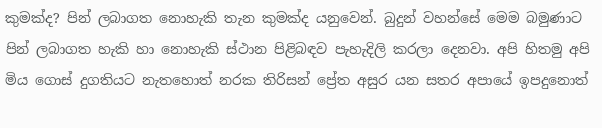කුමක්ද? පින් ලබාගත නොහැකි තැන කුමක්ද යනුවෙන්. බුදුන් වහන්සේ මෙම බමුණාට පින් ලබාගත හැකි හා නොහැකි ස්ථාන පිළිබඳව පැහැදිලි කරලා දෙනවා. අපි හිතමු අපි මිය ගොස් දුගතියට නැතහොත් නරක තිරිසන් ප්‍රේත අසුර යන සතර අපායේ ඉපදුනොත්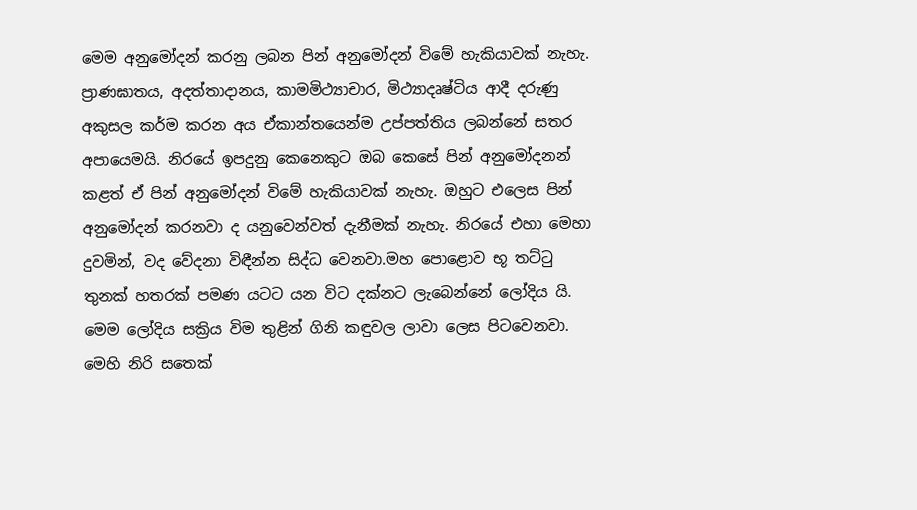මෙම අනුමෝදන් කරනු ලබන පින් අනුමෝදන් විමේ හැකියාවක් නැහැ. ප්‍රාණඝාතය, අදත්තාදානය, කාමමිථ්‍යාචාර, මිථ්‍යාදෘෂ්ටිය ආදී දරුණු අකුසල කර්ම කරන අය ඒකාන්තයෙන්ම උප්පත්තිය ලබන්නේ සතර අපායෙමයි. නිරයේ ඉපදුනු කෙනෙකුට ඔබ කෙසේ පින් අනුමෝදනන් කළත් ඒ පින් අනුමෝදන් විමේ හැකියාවක් නැහැ. ඔහුට එලෙස පින් අනුමෝදන් කරනවා ද යනුවෙන්වත් දැනීමක් නැහැ. නිරයේ එහා මෙහා දුවමින්, වද වේදනා විඳීන්න සිද්ධ වෙනවා.මහ පොළොව භූ තට්ටු තුනක් හතරක් පමණ යටට යන විට දක්නට ලැබෙන්නේ ලෝදිය යි. මෙම ලෝදිය සක්‍රිය විම තුළින් ගිනි කඳුවල ලාවා ලෙස පිටවෙනවා. මෙහි නිරි සතෙක්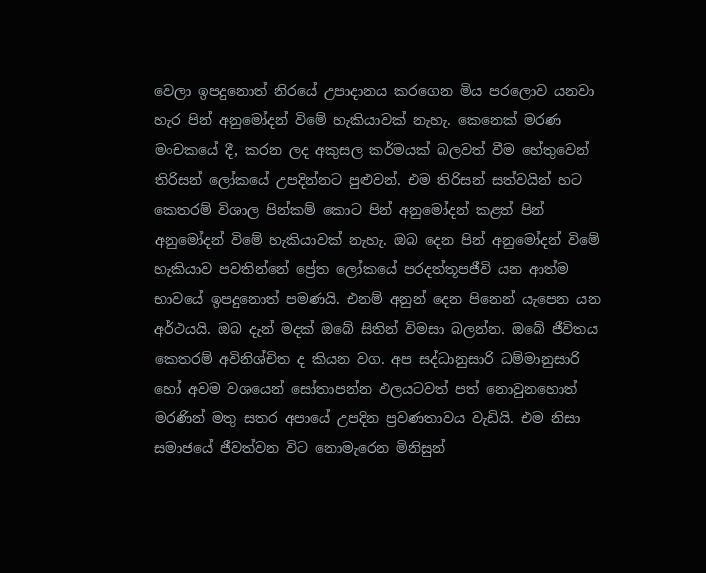වෙලා ඉපදුනොත් නිරයේ උපාදානය කරගෙන මිය පරලොව යනවා හැර පින් අනුමෝදන් විමේ හැකියාවක් නැහැ. කෙනෙක් මරණ මංචකයේ දී, කරන ලද අකුසල කර්මයක් බලවත් වීම හේතුවෙන් තිරිසන් ලෝකයේ උපදින්නට පුළුවන්. එම තිරිසන් සත්වයින් හට කෙතරම් විශාල පින්කම් කොට පින් අනුමෝදන් කළත් පින් අනුමෝදන් විමේ හැකියාවක් නැහැ. ඔබ දෙන පින් අනුමෝදන් විමේ හැකියාව පවතින්නේ ප්‍රේත ලෝකයේ පරදත්තූපජීවි යන ආත්ම භාවයේ ඉපදුනොත් පමණයි. එනම් අනුන් දෙන පිනෙන් යැපෙන යන අර්ථයයි. ඔබ දැන් මදක් ඔබේ සිතින් විමසා බලන්න. ඔබේ ජීවිතය කෙතරම් අවිනිශ්චිත ද කියන වග. අප සද්ධානුසාරි ධම්මානුසාරි හෝ අවම වශයෙන් සෝතාපන්න ඵලයටවත් පත් නොවුනහොත් මරණින් මතු සතර අපායේ උපදින ප්‍රවණතාවය වැඩියි. එම නිසා සමාජයේ ජීවත්වන විට නොමැරෙන මිනිසුන්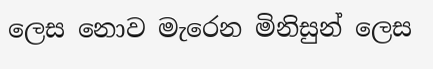ලෙස නොව මැරෙන මිනිසුන් ලෙස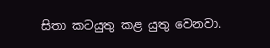සිතා කටයුතු කළ යුතු වෙනවා.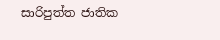සාරිපුත්ත ජාතික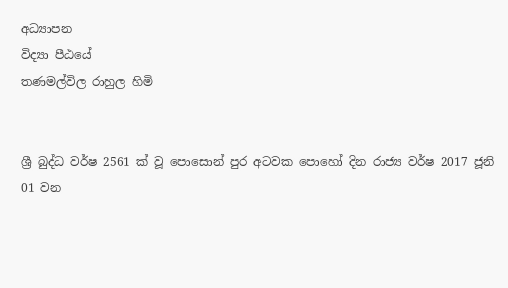අධ්‍යාපන
විද්‍යා පීඨයේ
තණමල්විල රාහුල හිමි


ශ්‍රී බුද්ධ වර්ෂ 2561 ක් වූ පොසොන් පුර අටවක පොහෝ දින රාජ්‍ය වර්ෂ 2017 ජූනි 01 වන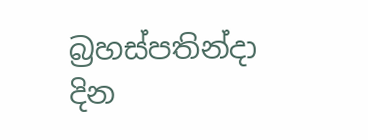බ්‍රහස්පතින්දා  දින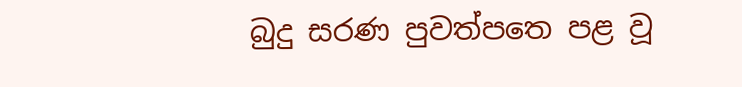බුදු සරණ පුවත්පත‍ෙ පළ වූ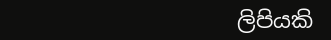ලිපියකි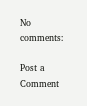No comments:

Post a Comment